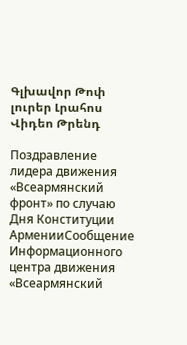Գլխավոր Թոփ լուրեր Լրահոս Վիդեո Թրենդ

Поздравление лидера движения «Всеармянский фронт» по случаю Дня Конституции АрменииСообщение Информационного центра движения «Всеармянский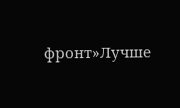фронт»Лучше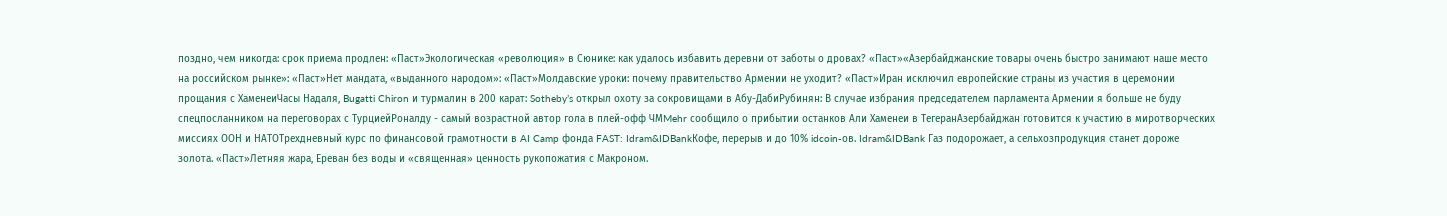поздно, чем никогда: срок приема продлен: «Паст»Экологическая «революция» в Сюнике: как удалось избавить деревни от заботы о дровах? «Паст»«Азербайджанские товары очень быстро занимают наше место на российском рынке»: «Паст»Нет мандата, «выданного народом»: «Паст»Молдавские уроки: почему правительство Армении не уходит? «Паст»Иран исключил европейские страны из участия в церемонии прощания с ХаменеиЧасы Надаля, Bugatti Chiron и турмалин в 200 карат: Sotheby’s открыл охоту за сокровищами в Абу-ДабиРубинян: В случае избрания председателем парламента Армении я больше не буду спецпосланником на переговорах с ТурциейРоналду - самый возрастной автор гола в плей-офф ЧМMehr сообщило о прибытии останков Али Хаменеи в ТегеранАзербайджан готовится к участию в миротворческих миссиях ООН и НАТОТрехдневный курс по финансовой грамотности в AI Camp фонда FAST: Idram&IDBankКофе, перерыв и до 10% idcoin-ов. Idram&IDBank Газ подорожает, а сельхозпродукция станет дороже золота. «Паст»Летняя жара, Ереван без воды и «священная» ценность рукопожатия с Макроном.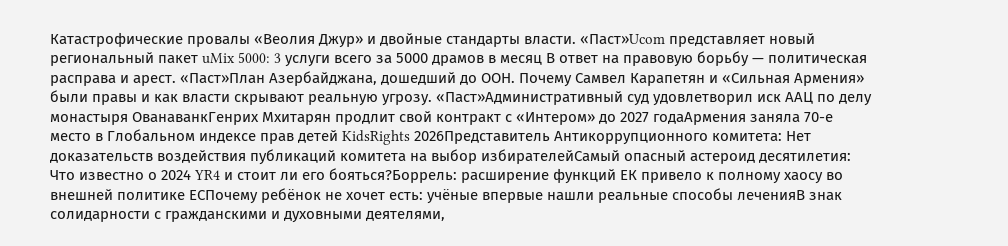Катастрофические провалы «Веолия Джур» и двойные стандарты власти. «Паст»Ucom представляет новый региональный пакет uMix 5000: 3 услуги всего за 5000 драмов в месяц В ответ на правовую борьбу — политическая расправа и арест. «Паст»План Азербайджана, дошедший до ООН. Почему Самвел Карапетян и «Сильная Армения» были правы и как власти скрывают реальную угрозу. «Паст»Административный суд удовлетворил иск ААЦ по делу монастыря ОванаванкГенрих Мхитарян продлит свой контракт с «Интером» до 2027 годаАрмения заняла 70-е место в Глобальном индексе прав детей KidsRights 2026Представитель Антикоррупционного комитета: Нет доказательств воздействия публикаций комитета на выбор избирателейСамый опасный астероид десятилетия: Что известно о 2024 YR4 и стоит ли его бояться?Боррель: расширение функций ЕК привело к полному хаосу во внешней политике ЕСПочему ребёнок не хочет есть: учёные впервые нашли реальные способы леченияВ знак солидарности с гражданскими и духовными деятелями,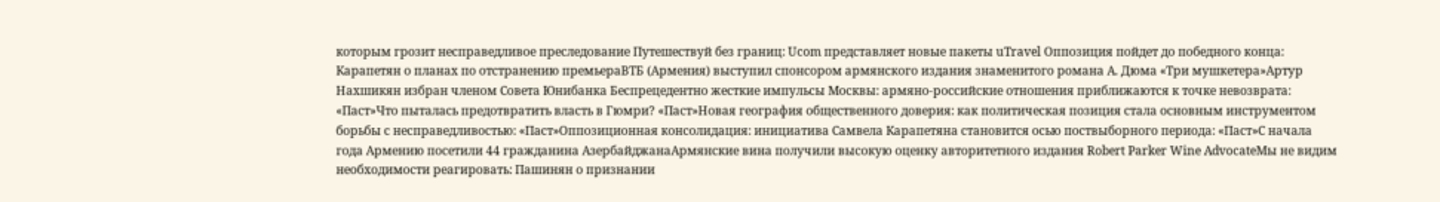которым грозит несправедливое преследование Путешествуй без границ: Ucom представляет новые пакеты uTravel Оппозиция пойдет до победного конца: Карапетян о планах по отстранению премьераВТБ (Армения) выступил спонсором армянского издания знаменитого романа А. Дюма «Три мушкетера»Артур Нахшикян избран членом Совета Юнибанка Беспрецедентно жесткие импульсы Москвы: армяно-российские отношения приближаются к точке невозврата: «Паст»Что пыталась предотвратить власть в Гюмри? «Паст»Новая география общественного доверия: как политическая позиция стала основным инструментом борьбы с несправедливостью: «Паст»Оппозиционная консолидация: инициатива Самвела Карапетяна становится осью поствыборного периода: «Паст»С начала года Армению посетили 44 гражданина АзербайджанаАрмянские вина получили высокую оценку авторитетного издания Robert Parker Wine AdvocateМы не видим необходимости реагировать: Пашинян о признании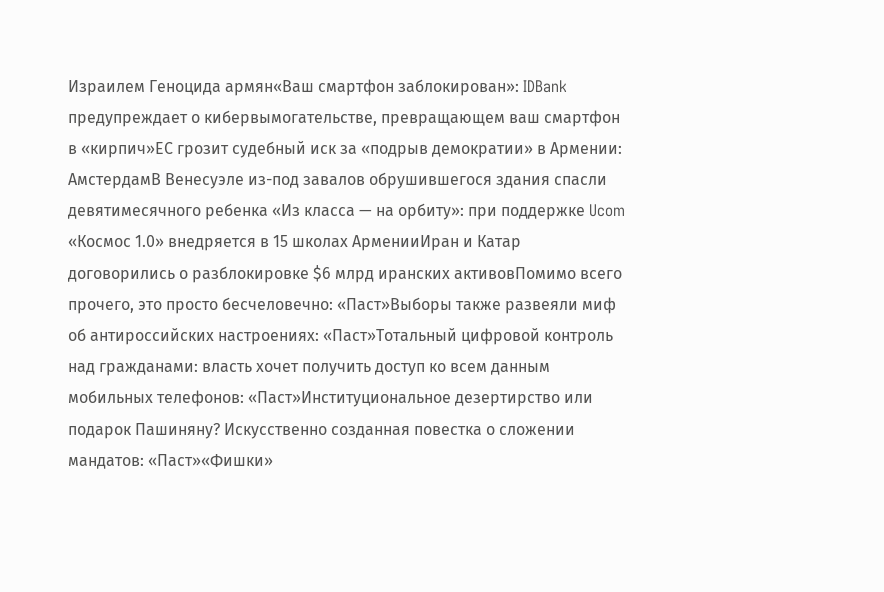Израилем Геноцида армян«Ваш смартфон заблокирован»: IDBank предупреждает о кибервымогательстве, превращающем ваш смартфон в «кирпич»ЕС грозит судебный иск за «подрыв демократии» в Армении: АмстердамВ Венесуэле из-под завалов обрушившегося здания спасли девятимесячного ребенка «Из класса — на орбиту»: при поддержке Ucom «Космос 1.0» внедряется в 15 школах АрменииИран и Катар договорились о разблокировке $6 млрд иранских активовПомимо всего прочего, это просто бесчеловечно: «Паст»Выборы также развеяли миф об антироссийских настроениях: «Паст»Тотальный цифровой контроль над гражданами: власть хочет получить доступ ко всем данным мобильных телефонов: «Паст»Институциональное дезертирство или подарок Пашиняну? Искусственно созданная повестка о сложении мандатов: «Паст»«Фишки»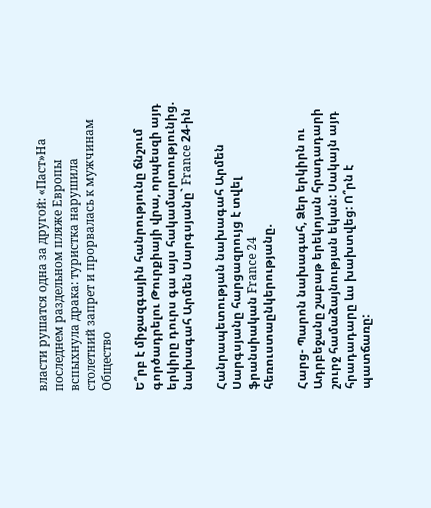власти рушатся одна за другой: «Паст»На последнем раздельном пляже Европы вспыхнула драка: туристка нарушила столетний запрет и прорвалась к мужчинам
Общество

Ե՞րբ է միջազգային հանրությունը ճնշում գործադրելու Թուրքիայի վրա, որպեսզի այդ երկիրը դուրս գա այս հակամարտությունից. նախագահ Արմեն Սարգսյանը` France 24-ին

Հանրապետության նախագահ Արմեն Սարգսյանը հարցազրույց է տվել ֆրանսիական France 24 հեռուստաընկերությանը.

Հարց- Պարոն նախագահ, Ձեր երկիրն ու Ադրբեջանը շաբաթ երեկոյան հրադադարի շուրջ համաձայնության եկան: Սակայն այդ հրադադարը ևս խախտվեց: Ո՞րն է պատճառը: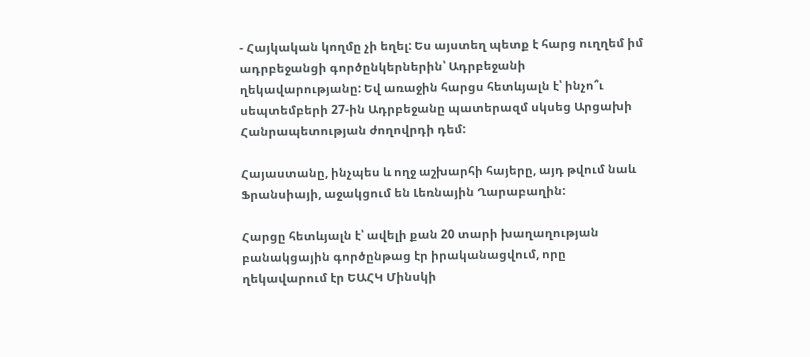- Հայկական կողմը չի եղել: Ես այստեղ պետք է հարց ուղղեմ իմ ադրբեջանցի գործընկերներին՝ Ադրբեջանի ղեկավարությանը: Եվ առաջին հարցս հետևյալն է՝ ինչո՞ւ սեպտեմբերի 27-ին Ադրբեջանը պատերազմ սկսեց Արցախի Հանրապետության ժողովրդի դեմ:

Հայաստանը, ինչպես և ողջ աշխարհի հայերը, այդ թվում նաև Ֆրանսիայի, աջակցում են Լեռնային Ղարաբաղին:

Հարցը հետևյալն է՝ ավելի քան 20 տարի խաղաղության բանակցային գործընթաց էր իրականացվում, որը ղեկավարում էր ԵԱՀԿ Մինսկի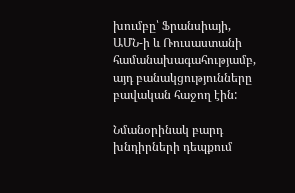խումբը՝ Ֆրանսիայի, ԱՄՆ-ի և Ռուսաստանի համանախագահությամբ, այդ բանակցությունները բավական հաջող էին:

Նմանօրինակ բարդ խնդիրների դեպքում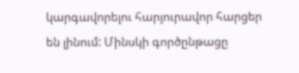կարգավորելու հարյուրավոր հարցեր են լինում: Մինսկի գործընթացը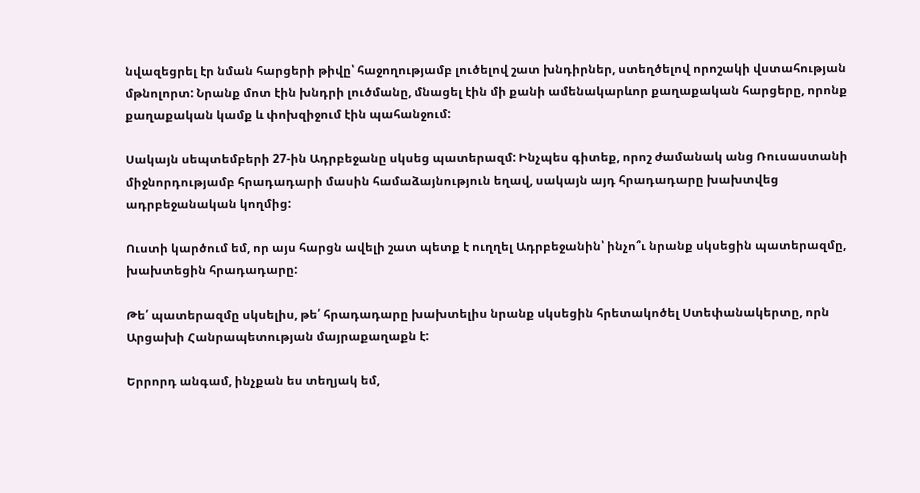նվազեցրել էր նման հարցերի թիվը՝ հաջողությամբ լուծելով շատ խնդիրներ, ստեղծելով որոշակի վստահության մթնոլորտ: Նրանք մոտ էին խնդրի լուծմանը, մնացել էին մի քանի ամենակարևոր քաղաքական հարցերը, որոնք քաղաքական կամք և փոխզիջում էին պահանջում:

Սակայն սեպտեմբերի 27-ին Ադրբեջանը սկսեց պատերազմ: Ինչպես գիտեք, որոշ ժամանակ անց Ռուսաստանի միջնորդությամբ հրադադարի մասին համաձայնություն եղավ, սակայն այդ հրադադարը խախտվեց ադրբեջանական կողմից:

Ուստի կարծում եմ, որ այս հարցն ավելի շատ պետք է ուղղել Ադրբեջանին՝ ինչո՞ւ նրանք սկսեցին պատերազմը, խախտեցին հրադադարը:

Թե՛ պատերազմը սկսելիս, թե՛ հրադադարը խախտելիս նրանք սկսեցին հրետակոծել Ստեփանակերտը, որն Արցախի Հանրապետության մայրաքաղաքն է:

Երրորդ անգամ, ինչքան ես տեղյակ եմ,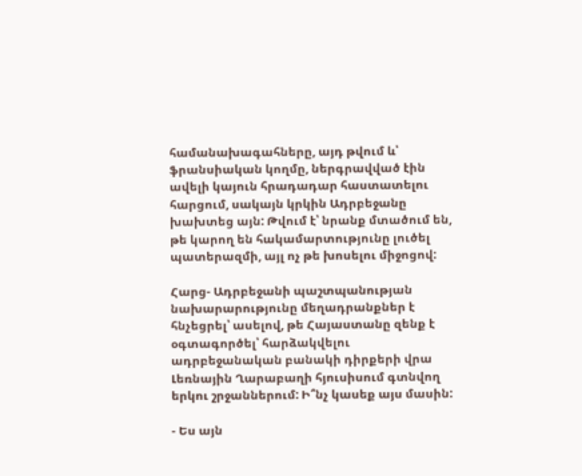համանախագահները, այդ թվում և՝ ֆրանսիական կողմը, ներգրավված էին ավելի կայուն հրադադար հաստատելու հարցում, սակայն կրկին Ադրբեջանը խախտեց այն: Թվում է՝ նրանք մտածում են, թե կարող են հակամարտությունը լուծել պատերազմի, այլ ոչ թե խոսելու միջոցով:

Հարց- Ադրբեջանի պաշտպանության նախարարությունը մեղադրանքներ է հնչեցրել՝ ասելով, թե Հայաստանը զենք է օգտագործել՝ հարձակվելու ադրբեջանական բանակի դիրքերի վրա Լեռնային Ղարաբաղի հյուսիսում գտնվող երկու շրջաններում: Ի՞նչ կասեք այս մասին:

- Ես այն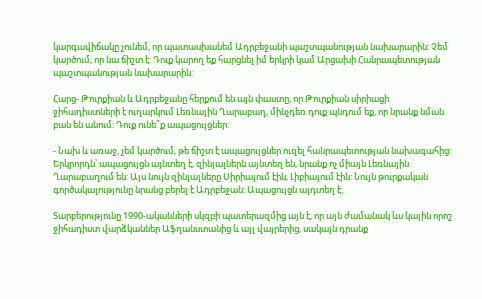կարգավիճակը չունեմ, որ պատասխանեմ Ադրբեջանի պաշտպանության նախարարին: Չեմ կարծում, որ նա ճիշտ է: Դուք կարող եք հարցնել իմ երկրի կամ Արցախի Հանրապետության պաշտպանության նախարարին:

Հարց- Թուրքիան և Ադրբեջանը հերքում են այն փաստը, որ Թուրքիան սիրիացի ջիհադիստների է ուղարկում Լեռնային Ղարաբաղ, մինչդեռ դուք պնդում եք, որ նրանք նման բան են անում: Դուք ունե՞ք ապացույցներ:

- Նախ և առաջ, չեմ կարծում, թե ճիշտ է ապացույցներ ուզել հանրապետության նախագահից: Երկրորդն՝ ապացույցն այնտեղ է, զինյալներն այնտեղ են, նրանք ոչ միայն Լեռնային Ղարաբաղում են: Այս նույն զինյալները Սիրիայում էին, Լիբիայում էին: Նույն թուրքական գործակալությունը նրանց բերել է Ադրբեջան: Ապացույցն այդտեղ է:

Տարբերությունը 1990-ականների սկզբի պատերազմից այն է, որ այն ժամանակ ևս կային որոշ ջիհադիստ վարձկաններ Աֆղանստանից և այլ վայրերից, սակայն դրանք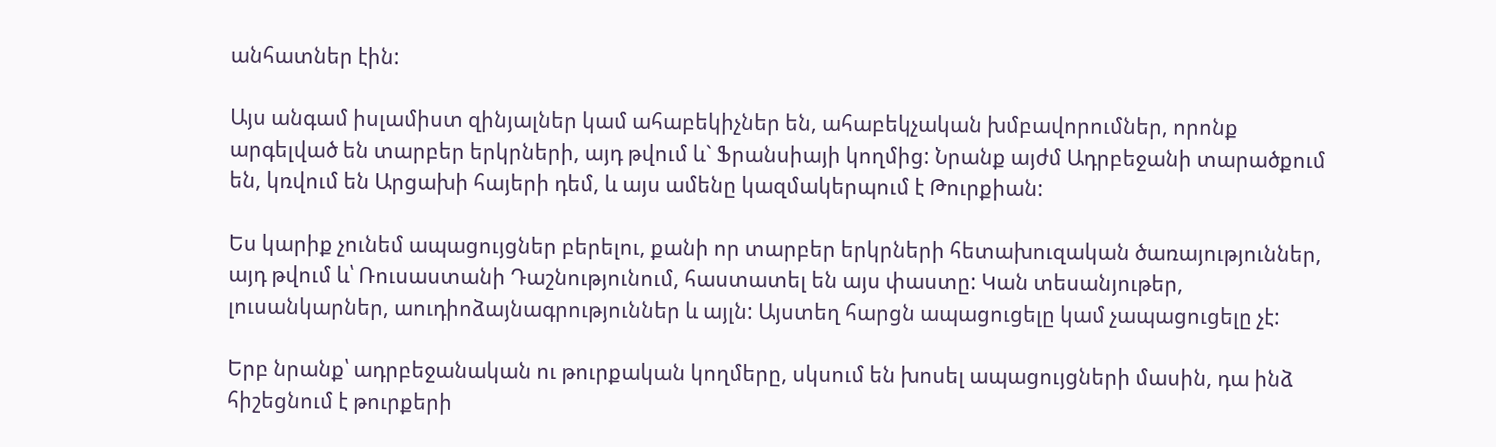անհատներ էին:

Այս անգամ իսլամիստ զինյալներ կամ ահաբեկիչներ են, ահաբեկչական խմբավորումներ, որոնք արգելված են տարբեր երկրների, այդ թվում և` Ֆրանսիայի կողմից: Նրանք այժմ Ադրբեջանի տարածքում են, կռվում են Արցախի հայերի դեմ, և այս ամենը կազմակերպում է Թուրքիան:

Ես կարիք չունեմ ապացույցներ բերելու, քանի որ տարբեր երկրների հետախուզական ծառայություններ, այդ թվում և՝ Ռուսաստանի Դաշնությունում, հաստատել են այս փաստը: Կան տեսանյութեր, լուսանկարներ, աուդիոձայնագրություններ և այլն: Այստեղ հարցն ապացուցելը կամ չապացուցելը չէ:

Երբ նրանք՝ ադրբեջանական ու թուրքական կողմերը, սկսում են խոսել ապացույցների մասին, դա ինձ հիշեցնում է թուրքերի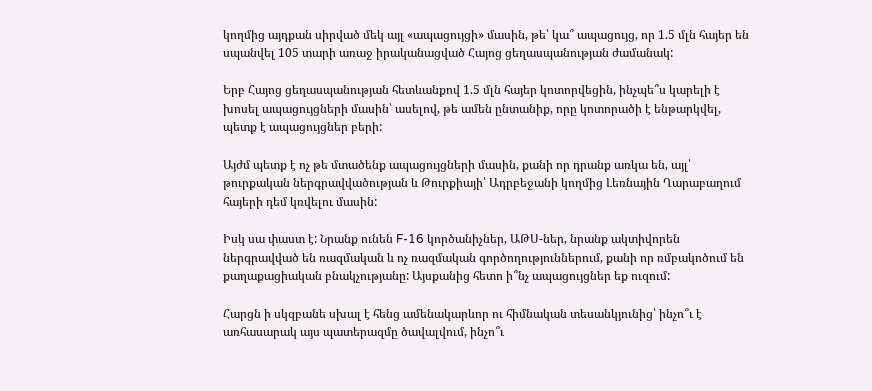կողմից այդքան սիրված մեկ այլ «ապացույցի» մասին, թե՝ կա՞ ապացույց, որ 1.5 մլն հայեր են սպանվել 105 տարի առաջ իրականացված Հայոց ցեղասպանության ժամանակ:

Երբ Հայոց ցեղասպանության հետևանքով 1.5 մլն հայեր կոտորվեցին, ինչպե՞ս կարելի է խոսել ապացույցների մասին՝ ասելով, թե ամեն ընտանիք, որը կոտորածի է ենթարկվել, պետք է ապացույցներ բերի:

Այժմ պետք է ոչ թե մտածենք ապացույցների մասին, քանի որ դրանք առկա են, այլ՝ թուրքական ներգրավվածության և Թուրքիայի՝ Ադրբեջանի կողմից Լեռնային Ղարաբաղում հայերի դեմ կռվելու մասին:

Իսկ սա փաստ է: Նրանք ունեն F-16 կործանիչներ, ԱԹՍ-ներ, նրանք ակտիվորեն ներգրավված են ռազմական և ոչ ռազմական գործողություններում, քանի որ ռմբակոծում են քաղաքացիական բնակչությանը: Այսքանից հետո ի՞նչ ապացույցներ եք ուզում:

Հարցն ի սկզբանե սխալ է հենց ամենակարևոր ու հիմնական տեսանկյունից՝ ինչո՞ւ է առհասարակ այս պատերազմը ծավալվում, ինչո՞ւ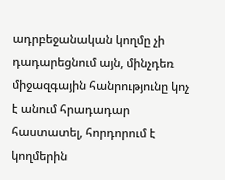ադրբեջանական կողմը չի դադարեցնում այն, մինչդեռ միջազգային հանրությունը կոչ է անում հրադադար հաստատել, հորդորում է կողմերին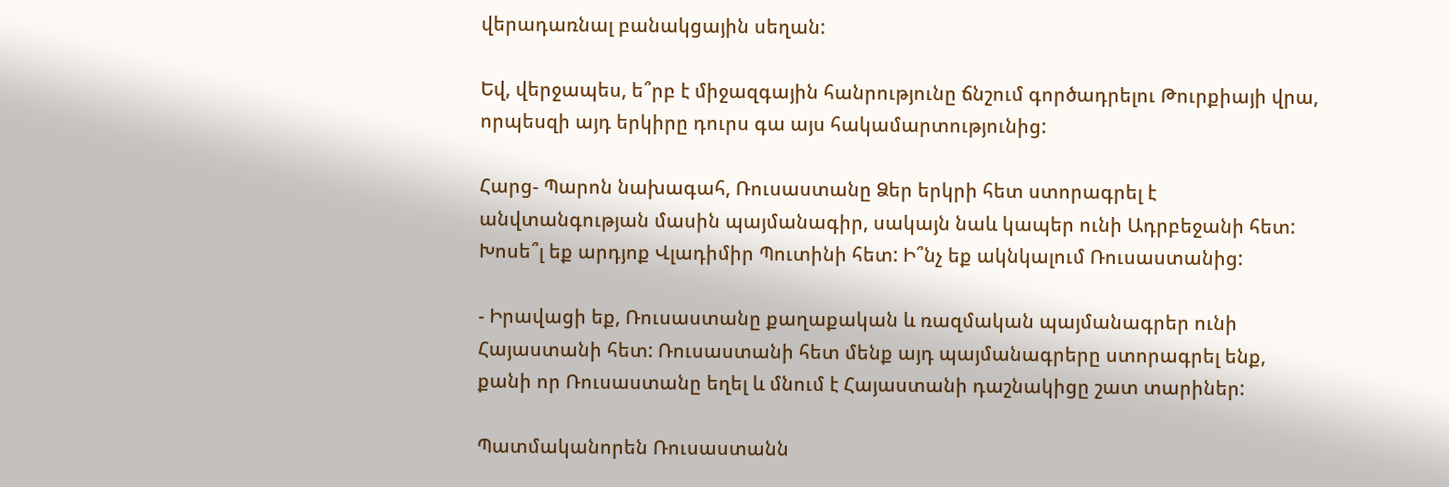վերադառնալ բանակցային սեղան:

Եվ, վերջապես, ե՞րբ է միջազգային հանրությունը ճնշում գործադրելու Թուրքիայի վրա, որպեսզի այդ երկիրը դուրս գա այս հակամարտությունից:

Հարց- Պարոն նախագահ, Ռուսաստանը Ձեր երկրի հետ ստորագրել է անվտանգության մասին պայմանագիր, սակայն նաև կապեր ունի Ադրբեջանի հետ: Խոսե՞լ եք արդյոք Վլադիմիր Պուտինի հետ: Ի՞նչ եք ակնկալում Ռուսաստանից:

- Իրավացի եք, Ռուսաստանը քաղաքական և ռազմական պայմանագրեր ունի Հայաստանի հետ: Ռուսաստանի հետ մենք այդ պայմանագրերը ստորագրել ենք, քանի որ Ռուսաստանը եղել և մնում է Հայաստանի դաշնակիցը շատ տարիներ:

Պատմականորեն Ռուսաստանն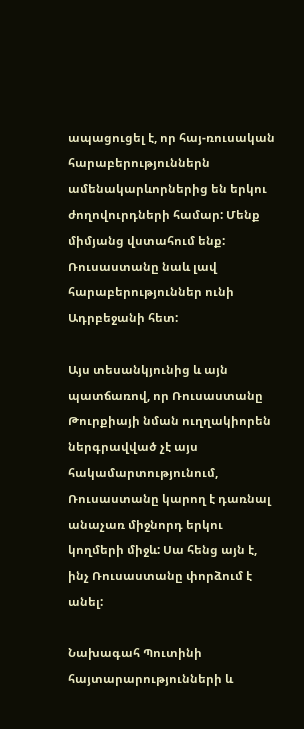ապացուցել է, որ հայ-ռուսական հարաբերություններն ամենակարևորներից են երկու ժողովուրդների համար: Մենք միմյանց վստահում ենք: Ռուսաստանը նաև լավ հարաբերություններ ունի Ադրբեջանի հետ:

Այս տեսանկյունից և այն պատճառով, որ Ռուսաստանը Թուրքիայի նման ուղղակիորեն ներգրավված չէ այս հակամարտությունում, Ռուսաստանը կարող է դառնալ անաչառ միջնորդ երկու կողմերի միջև: Սա հենց այն է, ինչ Ռուսաստանը փորձում է անել:

Նախագահ Պուտինի հայտարարությունների և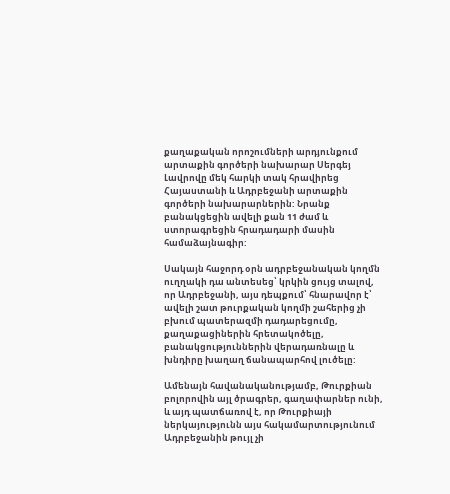քաղաքական որոշումների արդյունքում արտաքին գործերի նախարար Սերգեյ Լավրովը մեկ հարկի տակ հրավիրեց Հայաստանի և Ադրբեջանի արտաքին գործերի նախարարներին: Նրանք բանակցեցին ավելի քան 11 ժամ և ստորագրեցին հրադադարի մասին համաձայնագիր:

Սակայն հաջորդ օրն ադրբեջանական կողմն ուղղակի դա անտեսեց՝ կրկին ցույց տալով, որ Ադրբեջանի, այս դեպքում՝ հնարավոր է՝ ավելի շատ թուրքական կողմի շահերից չի բխում պատերազմի դադարեցումը, քաղաքացիներին հրետակոծելը, բանակցություններին վերադառնալը և խնդիրը խաղաղ ճանապարհով լուծելը:

Ամենայն հավանականությամբ, Թուրքիան բոլորովին այլ ծրագրեր, գաղափարներ ունի, և այդ պատճառով է, որ Թուրքիայի ներկայությունն այս հակամարտությունում Ադրբեջանին թույլ չի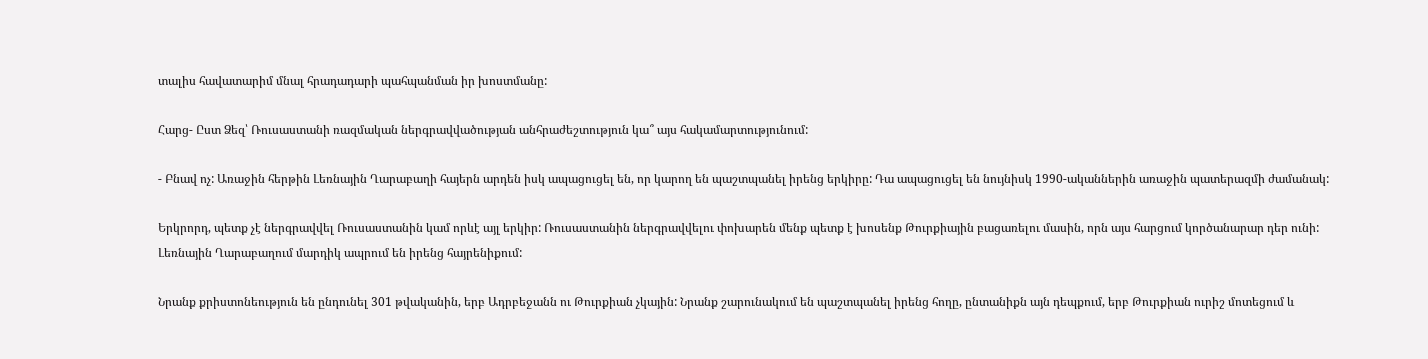տալիս հավատարիմ մնալ հրադադարի պահպանման իր խոստմանը:

Հարց- Ըստ Ձեզ՝ Ռուսաստանի ռազմական ներգրավվածության անհրաժեշտություն կա՞ այս հակամարտությունում:

- Բնավ ոչ: Առաջին հերթին Լեռնային Ղարաբաղի հայերն արդեն իսկ ապացուցել են, որ կարող են պաշտպանել իրենց երկիրը: Դա ապացուցել են նույնիսկ 1990-ականներին առաջին պատերազմի ժամանակ:

Երկրորդ, պետք չէ ներգրավվել Ռուսաստանին կամ որևէ այլ երկիր: Ռուսաստանին ներգրավվելու փոխարեն մենք պետք է խոսենք Թուրքիային բացառելու մասին, որն այս հարցում կործանարար դեր ունի: Լեռնային Ղարաբաղում մարդիկ ապրում են իրենց հայրենիքում:

Նրանք քրիստոնեություն են ընդունել 301 թվականին, երբ Ադրբեջանն ու Թուրքիան չկային: Նրանք շարունակում են պաշտպանել իրենց հողը, ընտանիքն այն դեպքում, երբ Թուրքիան ուրիշ մոտեցում և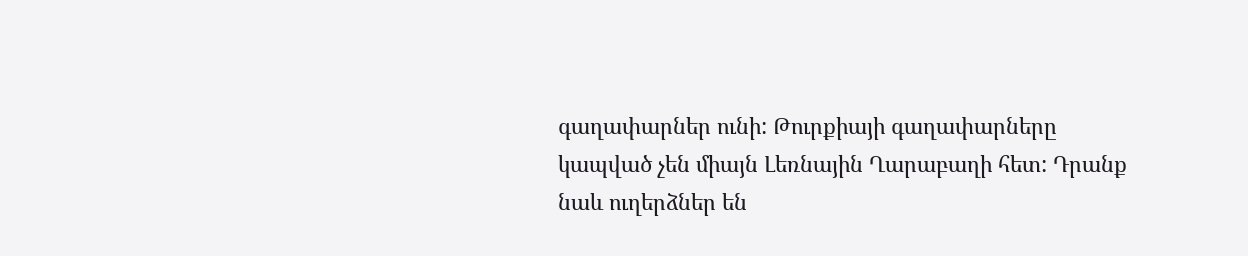գաղափարներ ունի: Թուրքիայի գաղափարները կապված չեն միայն Լեռնային Ղարաբաղի հետ: Դրանք նաև ուղերձներ են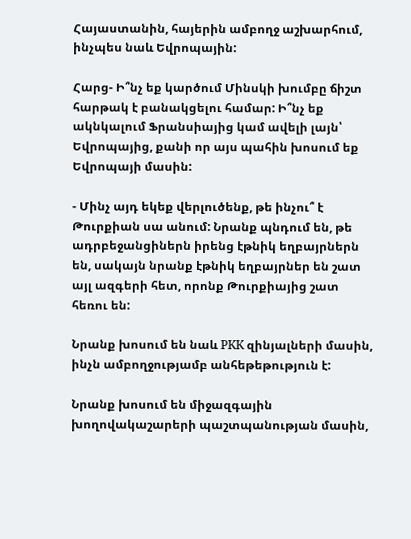Հայաստանին, հայերին ամբողջ աշխարհում, ինչպես նաև Եվրոպային:

Հարց- Ի՞նչ եք կարծում Մինսկի խումբը ճիշտ հարթակ է բանակցելու համար: Ի՞նչ եք ակնկալում Ֆրանսիայից կամ ավելի լայն՝ Եվրոպայից, քանի որ այս պահին խոսում եք Եվրոպայի մասին:

- Մինչ այդ եկեք վերլուծենք, թե ինչու՞ է Թուրքիան սա անում: Նրանք պնդում են, թե ադրբեջանցիներն իրենց էթնիկ եղբայրներն են, սակայն նրանք էթնիկ եղբայրներ են շատ այլ ազգերի հետ, որոնք Թուրքիայից շատ հեռու են:

Նրանք խոսում են նաև PKK զինյալների մասին, ինչն ամբողջությամբ անհեթեթություն է:

Նրանք խոսում են միջազգային խողովակաշարերի պաշտպանության մասին,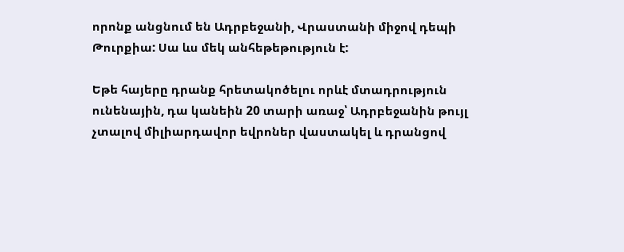որոնք անցնում են Ադրբեջանի, Վրաստանի միջով դեպի Թուրքիա: Սա ևս մեկ անհեթեթություն է:

Եթե հայերը դրանք հրետակոծելու որևէ մտադրություն ունենային, դա կանեին 20 տարի առաջ՝ Ադրբեջանին թույլ չտալով միլիարդավոր եվրոներ վաստակել և դրանցով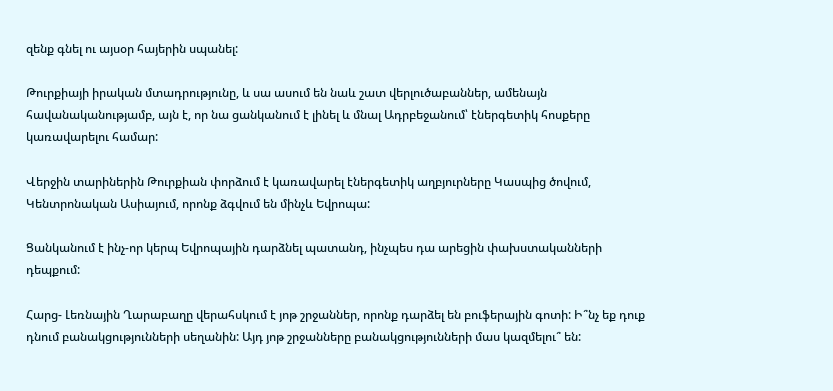զենք գնել ու այսօր հայերին սպանել:

Թուրքիայի իրական մտադրությունը, և սա ասում են նաև շատ վերլուծաբաններ, ամենայն հավանականությամբ, այն է, որ նա ցանկանում է լինել և մնալ Ադրբեջանում՝ էներգետիկ հոսքերը կառավարելու համար:

Վերջին տարիներին Թուրքիան փորձում է կառավարել էներգետիկ աղբյուրները Կասպից ծովում, Կենտրոնական Ասիայում, որոնք ձգվում են մինչև Եվրոպա:

Ցանկանում է ինչ-որ կերպ Եվրոպային դարձնել պատանդ, ինչպես դա արեցին փախստականների դեպքում:

Հարց- Լեռնային Ղարաբաղը վերահսկում է յոթ շրջաններ, որոնք դարձել են բուֆերային գոտի: Ի՞նչ եք դուք դնում բանակցությունների սեղանին: Այդ յոթ շրջանները բանակցությունների մաս կազմելու՞ են: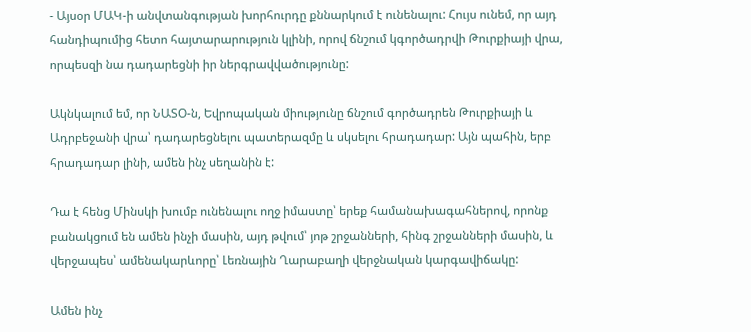- Այսօր ՄԱԿ-ի անվտանգության խորհուրդը քննարկում է ունենալու: Հույս ունեմ, որ այդ հանդիպումից հետո հայտարարություն կլինի, որով ճնշում կգործադրվի Թուրքիայի վրա, որպեսզի նա դադարեցնի իր ներգրավվածությունը:

Ակնկալում եմ, որ ՆԱՏՕ-ն, Եվրոպական միությունը ճնշում գործադրեն Թուրքիայի և Ադրբեջանի վրա՝ դադարեցնելու պատերազմը և սկսելու հրադադար: Այն պահին, երբ հրադադար լինի, ամեն ինչ սեղանին է:

Դա է հենց Մինսկի խումբ ունենալու ողջ իմաստը՝ երեք համանախագահներով, որոնք բանակցում են ամեն ինչի մասին, այդ թվում՝ յոթ շրջանների, հինգ շրջանների մասին, և վերջապես՝ ամենակարևորը՝ Լեռնային Ղարաբաղի վերջնական կարգավիճակը:

Ամեն ինչ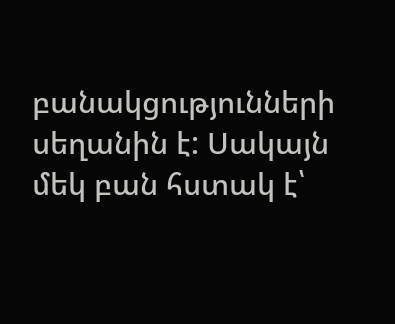բանակցությունների սեղանին է: Սակայն մեկ բան հստակ է՝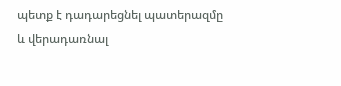պետք է դադարեցնել պատերազմը և վերադառնալ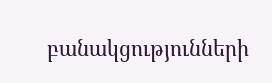բանակցությունների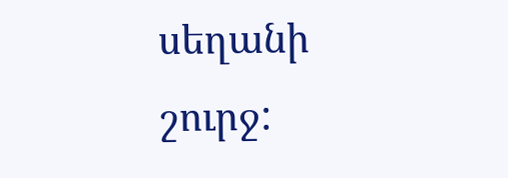սեղանի շուրջ: